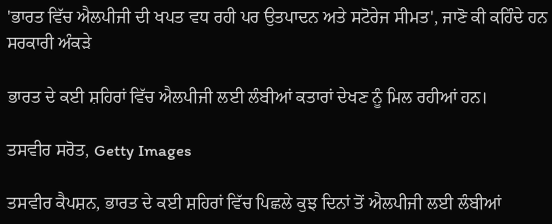'ਭਾਰਤ ਵਿੱਚ ਐਲਪੀਜੀ ਦੀ ਖਪਤ ਵਧ ਰਹੀ ਪਰ ਉਤਪਾਦਨ ਅਤੇ ਸਟੋਰੇਜ ਸੀਮਤ', ਜਾਣੋ ਕੀ ਕਹਿੰਦੇ ਹਨ ਸਰਕਾਰੀ ਅੰਕੜੇ

ਭਾਰਤ ਦੇ ਕਈ ਸ਼ਹਿਰਾਂ ਵਿੱਚ ਐਲਪੀਜੀ ਲਈ ਲੰਬੀਆਂ ਕਤਾਰਾਂ ਦੇਖਣ ਨੂੰ ਮਿਲ ਰਹੀਆਂ ਹਨ।

ਤਸਵੀਰ ਸਰੋਤ, Getty Images

ਤਸਵੀਰ ਕੈਪਸ਼ਨ, ਭਾਰਤ ਦੇ ਕਈ ਸ਼ਹਿਰਾਂ ਵਿੱਚ ਪਿਛਲੇ ਕੁਝ ਦਿਨਾਂ ਤੋਂ ਐਲਪੀਜੀ ਲਈ ਲੰਬੀਆਂ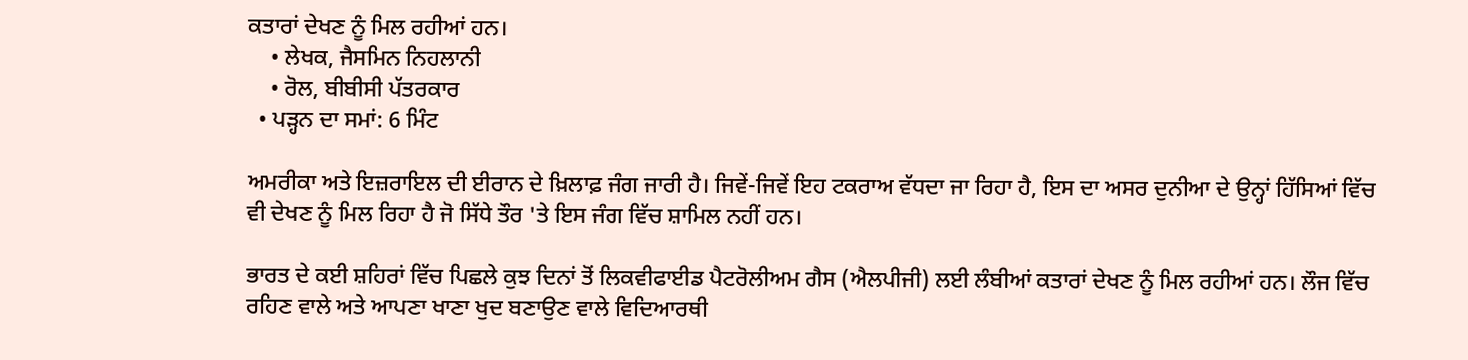ਕਤਾਰਾਂ ਦੇਖਣ ਨੂੰ ਮਿਲ ਰਹੀਆਂ ਹਨ।
    • ਲੇਖਕ, ਜੈਸਮਿਨ ਨਿਹਲਾਨੀ
    • ਰੋਲ, ਬੀਬੀਸੀ ਪੱਤਰਕਾਰ
  • ਪੜ੍ਹਨ ਦਾ ਸਮਾਂ: 6 ਮਿੰਟ

ਅਮਰੀਕਾ ਅਤੇ ਇਜ਼ਰਾਇਲ ਦੀ ਈਰਾਨ ਦੇ ਖ਼ਿਲਾਫ਼ ਜੰਗ ਜਾਰੀ ਹੈ। ਜਿਵੇਂ-ਜਿਵੇਂ ਇਹ ਟਕਰਾਅ ਵੱਧਦਾ ਜਾ ਰਿਹਾ ਹੈ, ਇਸ ਦਾ ਅਸਰ ਦੁਨੀਆ ਦੇ ਉਨ੍ਹਾਂ ਹਿੱਸਿਆਂ ਵਿੱਚ ਵੀ ਦੇਖਣ ਨੂੰ ਮਿਲ ਰਿਹਾ ਹੈ ਜੋ ਸਿੱਧੇ ਤੌਰ 'ਤੇ ਇਸ ਜੰਗ ਵਿੱਚ ਸ਼ਾਮਿਲ ਨਹੀਂ ਹਨ।

ਭਾਰਤ ਦੇ ਕਈ ਸ਼ਹਿਰਾਂ ਵਿੱਚ ਪਿਛਲੇ ਕੁਝ ਦਿਨਾਂ ਤੋਂ ਲਿਕਵੀਫਾਈਡ ਪੈਟਰੋਲੀਅਮ ਗੈਸ (ਐਲਪੀਜੀ) ਲਈ ਲੰਬੀਆਂ ਕਤਾਰਾਂ ਦੇਖਣ ਨੂੰ ਮਿਲ ਰਹੀਆਂ ਹਨ। ਲੌਜ ਵਿੱਚ ਰਹਿਣ ਵਾਲੇ ਅਤੇ ਆਪਣਾ ਖਾਣਾ ਖੁਦ ਬਣਾਉਣ ਵਾਲੇ ਵਿਦਿਆਰਥੀ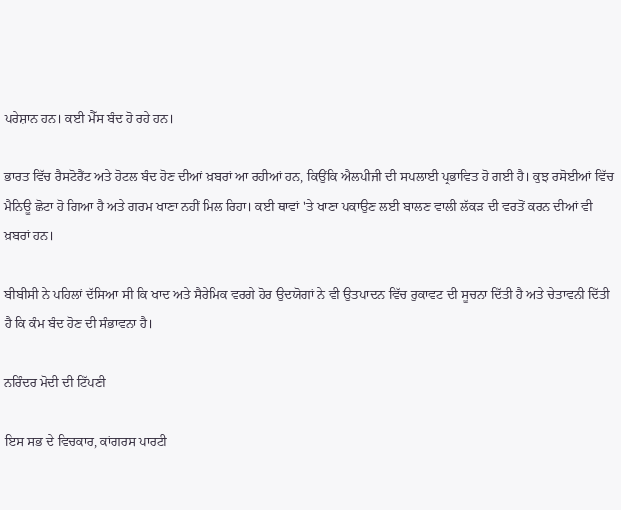ਪਰੇਸ਼ਾਨ ਹਨ। ਕਈ ਮੈੱਸ ਬੰਦ ਹੋ ਰਹੇ ਹਨ।

ਭਾਰਤ ਵਿੱਚ ਰੈਸਟੋਰੈਂਟ ਅਤੇ ਹੋਟਲ ਬੰਦ ਹੋਣ ਦੀਆਂ ਖ਼ਬਰਾਂ ਆ ਰਹੀਆਂ ਹਨ, ਕਿਉਂਕਿ ਐਲਪੀਜੀ ਦੀ ਸਪਲਾਈ ਪ੍ਰਭਾਵਿਤ ਹੋ ਗਈ ਹੈ। ਕੁਝ ਰਸੋਈਆਂ ਵਿੱਚ ਮੈਨਿਊ ਛੋਟਾ ਹੋ ਗਿਆ ਹੈ ਅਤੇ ਗਰਮ ਖਾਣਾ ਨਹੀਂ ਮਿਲ ਰਿਹਾ। ਕਈ ਥਾਵਾਂ 'ਤੇ ਖਾਣਾ ਪਕਾਉਣ ਲਈ ਬਾਲਣ ਵਾਲੀ ਲੱਕੜ ਦੀ ਵਰਤੋਂ ਕਰਨ ਦੀਆਂ ਵੀ ਖ਼ਬਰਾਂ ਹਨ।

ਬੀਬੀਸੀ ਨੇ ਪਹਿਲਾਂ ਦੱਸਿਆ ਸੀ ਕਿ ਖਾਦ ਅਤੇ ਸੈਰੇਮਿਕ ਵਰਗੇ ਹੋਰ ਉਦਯੋਗਾਂ ਨੇ ਵੀ ਉਤਪਾਦਨ ਵਿੱਚ ਰੁਕਾਵਟ ਦੀ ਸੂਚਨਾ ਦਿੱਤੀ ਹੈ ਅਤੇ ਚੇਤਾਵਨੀ ਦਿੱਤੀ ਹੈ ਕਿ ਕੰਮ ਬੰਦ ਹੋਣ ਦੀ ਸੰਭਾਵਨਾ ਹੈ।

ਨਰਿੰਦਰ ਮੋਦੀ ਦੀ ਟਿੱਪਣੀ

ਇਸ ਸਭ ਦੇ ਵਿਚਕਾਰ, ਕਾਂਗਰਸ ਪਾਰਟੀ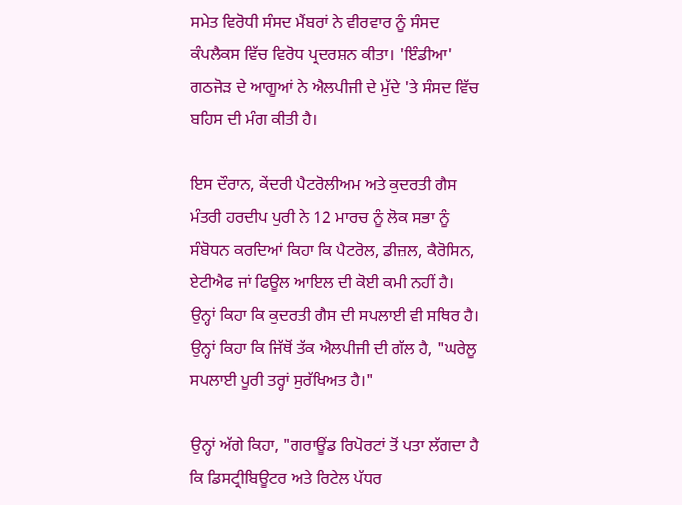ਸਮੇਤ ਵਿਰੋਧੀ ਸੰਸਦ ਮੈਂਬਰਾਂ ਨੇ ਵੀਰਵਾਰ ਨੂੰ ਸੰਸਦ ਕੰਪਲੈਕਸ ਵਿੱਚ ਵਿਰੋਧ ਪ੍ਰਦਰਸ਼ਨ ਕੀਤਾ। 'ਇੰਡੀਆ' ਗਠਜੋੜ ਦੇ ਆਗੂਆਂ ਨੇ ਐਲਪੀਜੀ ਦੇ ਮੁੱਦੇ 'ਤੇ ਸੰਸਦ ਵਿੱਚ ਬਹਿਸ ਦੀ ਮੰਗ ਕੀਤੀ ਹੈ।

ਇਸ ਦੌਰਾਨ, ਕੇਂਦਰੀ ਪੈਟਰੋਲੀਅਮ ਅਤੇ ਕੁਦਰਤੀ ਗੈਸ ਮੰਤਰੀ ਹਰਦੀਪ ਪੁਰੀ ਨੇ 12 ਮਾਰਚ ਨੂੰ ਲੋਕ ਸਭਾ ਨੂੰ ਸੰਬੋਧਨ ਕਰਦਿਆਂ ਕਿਹਾ ਕਿ ਪੈਟਰੋਲ, ਡੀਜ਼ਲ, ਕੈਰੋਸਿਨ, ਏਟੀਐਫ ਜਾਂ ਫਿਊਲ ਆਇਲ ਦੀ ਕੋਈ ਕਮੀ ਨਹੀਂ ਹੈ। ਉਨ੍ਹਾਂ ਕਿਹਾ ਕਿ ਕੁਦਰਤੀ ਗੈਸ ਦੀ ਸਪਲਾਈ ਵੀ ਸਥਿਰ ਹੈ। ਉਨ੍ਹਾਂ ਕਿਹਾ ਕਿ ਜਿੱਥੋਂ ਤੱਕ ਐਲਪੀਜੀ ਦੀ ਗੱਲ ਹੈ, "ਘਰੇਲੂ ਸਪਲਾਈ ਪੂਰੀ ਤਰ੍ਹਾਂ ਸੁਰੱਖਿਅਤ ਹੈ।"

ਉਨ੍ਹਾਂ ਅੱਗੇ ਕਿਹਾ, "ਗਰਾਊਂਡ ਰਿਪੋਰਟਾਂ ਤੋਂ ਪਤਾ ਲੱਗਦਾ ਹੈ ਕਿ ਡਿਸਟ੍ਰੀਬਿਊਟਰ ਅਤੇ ਰਿਟੇਲ ਪੱਧਰ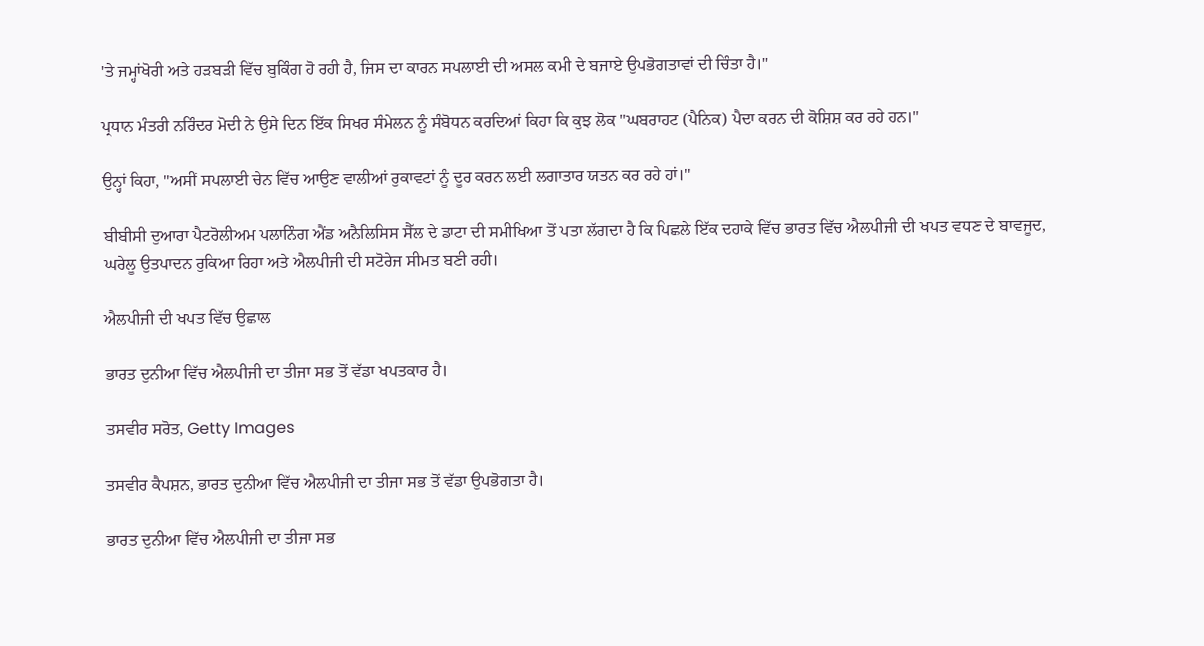'ਤੇ ਜਮ੍ਹਾਂਖੋਰੀ ਅਤੇ ਹੜਬੜੀ ਵਿੱਚ ਬੁਕਿੰਗ ਹੋ ਰਹੀ ਹੈ, ਜਿਸ ਦਾ ਕਾਰਨ ਸਪਲਾਈ ਦੀ ਅਸਲ ਕਮੀ ਦੇ ਬਜਾਏ ਉਪਭੋਗਤਾਵਾਂ ਦੀ ਚਿੰਤਾ ਹੈ।"

ਪ੍ਰਧਾਨ ਮੰਤਰੀ ਨਰਿੰਦਰ ਮੋਦੀ ਨੇ ਉਸੇ ਦਿਨ ਇੱਕ ਸਿਖਰ ਸੰਮੇਲਨ ਨੂੰ ਸੰਬੋਧਨ ਕਰਦਿਆਂ ਕਿਹਾ ਕਿ ਕੁਝ ਲੋਕ "ਘਬਰਾਹਟ (ਪੈਨਿਕ) ਪੈਦਾ ਕਰਨ ਦੀ ਕੋਸ਼ਿਸ਼ ਕਰ ਰਹੇ ਹਨ।"

ਉਨ੍ਹਾਂ ਕਿਹਾ, "ਅਸੀਂ ਸਪਲਾਈ ਚੇਨ ਵਿੱਚ ਆਉਣ ਵਾਲੀਆਂ ਰੁਕਾਵਟਾਂ ਨੂੰ ਦੂਰ ਕਰਨ ਲਈ ਲਗਾਤਾਰ ਯਤਨ ਕਰ ਰਹੇ ਹਾਂ।"

ਬੀਬੀਸੀ ਦੁਆਰਾ ਪੈਟਰੋਲੀਅਮ ਪਲਾਨਿੰਗ ਐਂਡ ਅਨੈਲਿਸਿਸ ਸੈੱਲ ਦੇ ਡਾਟਾ ਦੀ ਸਮੀਖਿਆ ਤੋਂ ਪਤਾ ਲੱਗਦਾ ਹੈ ਕਿ ਪਿਛਲੇ ਇੱਕ ਦਹਾਕੇ ਵਿੱਚ ਭਾਰਤ ਵਿੱਚ ਐਲਪੀਜੀ ਦੀ ਖਪਤ ਵਧਣ ਦੇ ਬਾਵਜੂਦ, ਘਰੇਲੂ ਉਤਪਾਦਨ ਰੁਕਿਆ ਰਿਹਾ ਅਤੇ ਐਲਪੀਜੀ ਦੀ ਸਟੋਰੇਜ ਸੀਮਤ ਬਣੀ ਰਹੀ।

ਐਲਪੀਜੀ ਦੀ ਖਪਤ ਵਿੱਚ ਉਛਾਲ

ਭਾਰਤ ਦੁਨੀਆ ਵਿੱਚ ਐਲਪੀਜੀ ਦਾ ਤੀਜਾ ਸਭ ਤੋਂ ਵੱਡਾ ਖਪਤਕਾਰ ਹੈ।

ਤਸਵੀਰ ਸਰੋਤ, Getty Images

ਤਸਵੀਰ ਕੈਪਸ਼ਨ, ਭਾਰਤ ਦੁਨੀਆ ਵਿੱਚ ਐਲਪੀਜੀ ਦਾ ਤੀਜਾ ਸਭ ਤੋਂ ਵੱਡਾ ਉਪਭੋਗਤਾ ਹੈ।

ਭਾਰਤ ਦੁਨੀਆ ਵਿੱਚ ਐਲਪੀਜੀ ਦਾ ਤੀਜਾ ਸਭ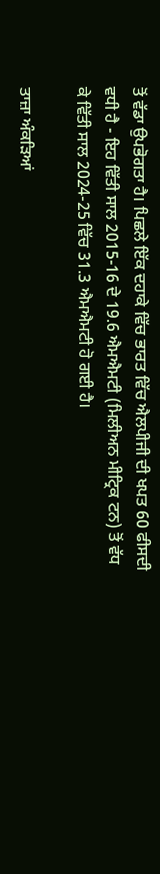ਤੋਂ ਵੱਡਾ ਉਪਭੋਗਤਾ ਹੈ। ਪਿਛਲੇ ਇੱਕ ਦਹਾਕੇ ਵਿੱਚ ਭਾਰਤ ਵਿੱਚ ਐਲਪੀਜੀ ਦੀ ਖਪਤ 60 ਫੀਸਦੀ ਵਧੀ ਹੈ - ਇਹ ਵਿੱਤੀ ਸਾਲ 2015-16 ਦੇ 19.6 ਐਮਐਮਟੀ (ਮਿਲੀਅਨ ਮੀਟ੍ਰਿਕ ਟਨ) ਤੋਂ ਵੱਧ ਕੇ ਵਿੱਤੀ ਸਾਲ 2024-25 ਵਿੱਚ 31.3 ਐਮਐਮਟੀ ਹੋ ਗਈ ਹੈ।

ਤਾਜ਼ਾ ਅੰਕੜਿਆਂ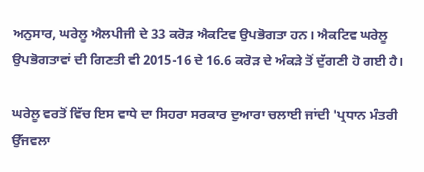ਅਨੁਸਾਰ, ਘਰੇਲੂ ਐਲਪੀਜੀ ਦੇ 33 ਕਰੋੜ ਐਕਟਿਵ ਉਪਭੋਗਤਾ ਹਨ। ਐਕਟਿਵ ਘਰੇਲੂ ਉਪਭੋਗਤਾਵਾਂ ਦੀ ਗਿਣਤੀ ਵੀ 2015-16 ਦੇ 16.6 ਕਰੋੜ ਦੇ ਅੰਕੜੇ ਤੋਂ ਦੁੱਗਣੀ ਹੋ ਗਈ ਹੈ।

ਘਰੇਲੂ ਵਰਤੋਂ ਵਿੱਚ ਇਸ ਵਾਧੇ ਦਾ ਸਿਹਰਾ ਸਰਕਾਰ ਦੁਆਰਾ ਚਲਾਈ ਜਾਂਦੀ 'ਪ੍ਰਧਾਨ ਮੰਤਰੀ ਉੱਜਵਲਾ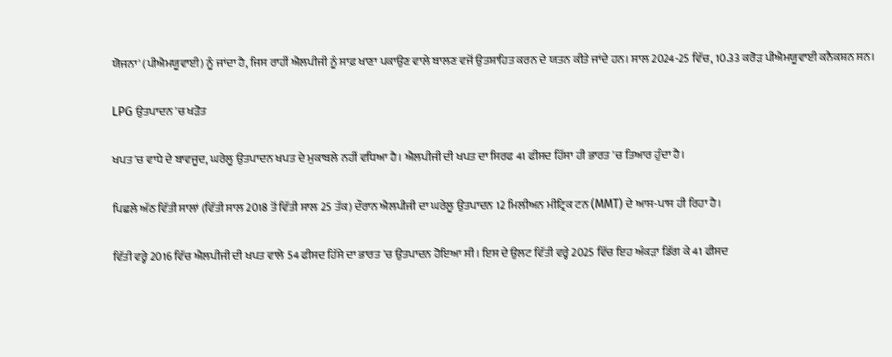ਯੋਜਨਾ' (ਪੀਐਮਯੂਵਾਈ) ਨੂੰ ਜਾਂਦਾ ਹੈ, ਜਿਸ ਰਾਹੀਂ ਐਲਪੀਜੀ ਨੂੰ ਸਾਫ਼ ਖਾਣਾ ਪਕਾਉਣ ਵਾਲੇ ਬਾਲਣ ਵਜੋਂ ਉਤਸ਼ਾਹਿਤ ਕਰਨ ਦੇ ਯਤਨ ਕੀਤੇ ਜਾਂਦੇ ਹਨ। ਸਾਲ 2024-25 ਵਿੱਚ, 10.33 ਕਰੋੜ ਪੀਐਮਯੂਵਾਈ ਕਨੈਕਸ਼ਨ ਸਨ।

LPG ਉਤਪਾਦਨ 'ਚ ਖੜੋਤ

ਖਪਤ 'ਚ ਵਾਧੇ ਦੇ ਬਾਵਜੂਦ, ਘਰੇਲੂ ਉਤਪਾਦਨ ਖਪਤ ਦੇ ਮੁਕਾਬਲੇ ਨਹੀਂ ਵਧਿਆ ਹੈ। ਐਲਪੀਜੀ ਦੀ ਖਪਤ ਦਾ ਸਿਰਫ 41 ਫੀਸਦ ਹਿੱਸਾ ਹੀ ਭਾਰਤ 'ਚ ਤਿਆਰ ਹੁੰਦਾ ਹੈ।

ਪਿਛਲੇ ਅੱਠ ਵਿੱਤੀ ਸਾਲਾਂ (ਵਿੱਤੀ ਸਾਲ 2018 ਤੋਂ ਵਿੱਤੀ ਸਾਲ 25 ਤੱਕ) ਦੌਰਾਨ ਐਲਪੀਜੀ ਦਾ ਘਰੇਲੂ ਉਤਪਾਦਨ 12 ਮਿਲੀਅਨ ਮੀਟ੍ਰਿਕ ਟਨ (MMT) ਦੇ ਆਸ-ਪਾਸ ਹੀ ਰਿਹਾ ਹੈ।

ਵਿੱਤੀ ਵਰ੍ਹੇ 2016 ਵਿੱਚ ਐਲਪੀਜੀ ਦੀ ਖਪਤ ਵਾਲੇ 54 ਫੀਸਦ ਹਿੱਸੇ ਦਾ ਭਾਰਤ 'ਚ ਉਤਪਾਦਨ ਹੋਇਆ ਸੀ। ਇਸ ਦੇ ਉਲਟ ਵਿੱਤੀ ਵਰ੍ਹੇ 2025 ਵਿੱਚ ਇਹ ਅੰਕੜਾ ਡਿੱਗ ਕੇ 41 ਫੀਸਦ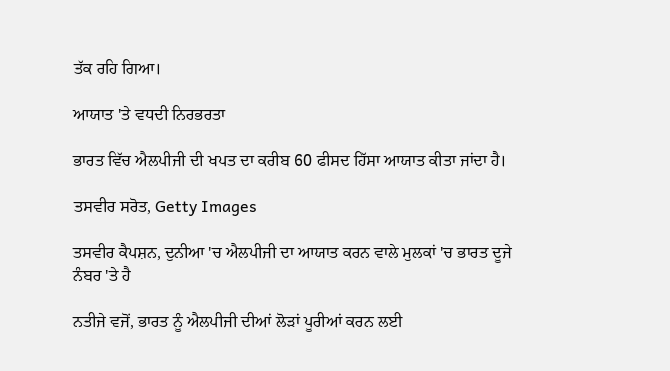ਤੱਕ ਰਹਿ ਗਿਆ।

ਆਯਾਤ 'ਤੇ ਵਧਦੀ ਨਿਰਭਰਤਾ

ਭਾਰਤ ਵਿੱਚ ਐਲਪੀਜੀ ਦੀ ਖਪਤ ਦਾ ਕਰੀਬ 60 ਫੀਸਦ ਹਿੱਸਾ ਆਯਾਤ ਕੀਤਾ ਜਾਂਦਾ ਹੈ।

ਤਸਵੀਰ ਸਰੋਤ, Getty Images

ਤਸਵੀਰ ਕੈਪਸ਼ਨ, ਦੁਨੀਆ 'ਚ ਐਲਪੀਜੀ ਦਾ ਆਯਾਤ ਕਰਨ ਵਾਲੇ ਮੁਲਕਾਂ 'ਚ ਭਾਰਤ ਦੂਜੇ ਨੰਬਰ 'ਤੇ ਹੈ

ਨਤੀਜੇ ਵਜੋਂ, ਭਾਰਤ ਨੂੰ ਐਲਪੀਜੀ ਦੀਆਂ ਲੋੜਾਂ ਪੂਰੀਆਂ ਕਰਨ ਲਈ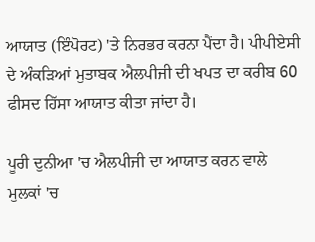ਆਯਾਤ (ਇੰਪੋਰਟ) 'ਤੇ ਨਿਰਭਰ ਕਰਨਾ ਪੈਂਦਾ ਹੈ। ਪੀਪੀਏਸੀ ਦੇ ਅੰਕੜਿਆਂ ਮੁਤਾਬਕ ਐਲਪੀਜੀ ਦੀ ਖਪਤ ਦਾ ਕਰੀਬ 60 ਫੀਸਦ ਹਿੱਸਾ ਆਯਾਤ ਕੀਤਾ ਜਾਂਦਾ ਹੈ।

ਪੂਰੀ ਦੁਨੀਆ 'ਚ ਐਲਪੀਜੀ ਦਾ ਆਯਾਤ ਕਰਨ ਵਾਲੇ ਮੁਲਕਾਂ 'ਚ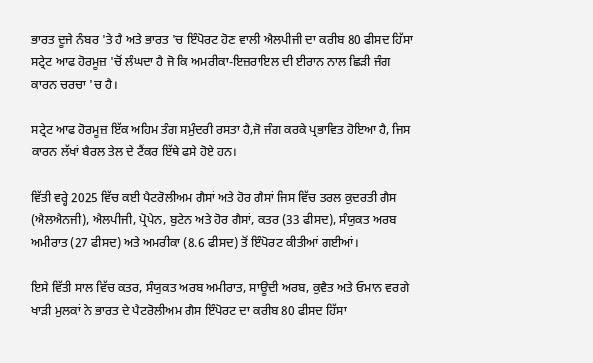ਭਾਰਤ ਦੂਜੇ ਨੰਬਰ 'ਤੇ ਹੈ ਅਤੇ ਭਾਰਤ 'ਚ ਇੰਪੋਰਟ ਹੋਣ ਵਾਲੀ ਐਲਪੀਜੀ ਦਾ ਕਰੀਬ 80 ਫੀਸਦ ਹਿੱਸਾ ਸਟ੍ਰੇਟ ਆਫ ਹੋਰਮੂਜ਼ 'ਚੋਂ ਲੰਘਦਾ ਹੈ ਜੋ ਕਿ ਅਮਰੀਕਾ-ਇਜ਼ਰਾਇਲ ਦੀ ਈਰਾਨ ਨਾਲ ਛਿੜੀ ਜੰਗ ਕਾਰਨ ਚਰਚਾ 'ਚ ਹੈ।

ਸਟ੍ਰੇਟ ਆਫ ਹੋਰਮੂਜ਼ ਇੱਕ ਅਹਿਮ ਤੰਗ ਸਮੁੰਦਰੀ ਰਸਤਾ ਹੈ,ਜੋ ਜੰਗ ਕਰਕੇ ਪ੍ਰਭਾਵਿਤ ਹੋਇਆ ਹੈ, ਜਿਸ ਕਾਰਨ ਲੱਖਾਂ ਬੈਰਲ ਤੇਲ ਦੇ ਟੈਂਕਰ ਇੱਥੇ ਫਸੇ ਹੋਏ ਹਨ।

ਵਿੱਤੀ ਵਰ੍ਹੇ 2025 ਵਿੱਚ ਕਈ ਪੈਟਰੋਲੀਅਮ ਗੈਸਾਂ ਅਤੇ ਹੋਰ ਗੈਸਾਂ ਜਿਸ ਵਿੱਚ ਤਰਲ ਕੁਦਰਤੀ ਗੈਸ (ਐਲਐਨਜੀ), ਐਲਪੀਜੀ, ਪ੍ਰੋਪੇਨ, ਬੁਟੇਨ ਅਤੇ ਹੋਰ ਗੈਸਾਂ, ਕਤਰ (33 ਫੀਸਦ), ਸੰਯੁਕਤ ਅਰਬ ਅਮੀਰਾਤ (27 ਫੀਸਦ) ਅਤੇ ਅਮਰੀਕਾ (8.6 ਫੀਸਦ) ਤੋਂ ਇੰਪੋਰਟ ਕੀਤੀਆਂ ਗਈਆਂ।

ਇਸੇ ਵਿੱਤੀ ਸਾਲ ਵਿੱਚ ਕਤਰ, ਸੰਯੁਕਤ ਅਰਬ ਅਮੀਰਾਤ, ਸਾਊਦੀ ਅਰਬ, ਕੁਵੈਤ ਅਤੇ ਓਮਾਨ ਵਰਗੇ ਖਾੜੀ ਮੁਲਕਾਂ ਨੇ ਭਾਰਤ ਦੇ ਪੈਟਰੋਲੀਅਮ ਗੈਸ ਇੰਪੋਰਟ ਦਾ ਕਰੀਬ 80 ਫੀਸਦ ਹਿੱਸਾ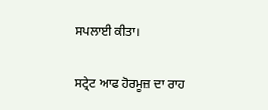ਸਪਲਾਈ ਕੀਤਾ।

ਸਟ੍ਰੇਟ ਆਫ ਹੋਰਮੂਜ਼ ਦਾ ਰਾਹ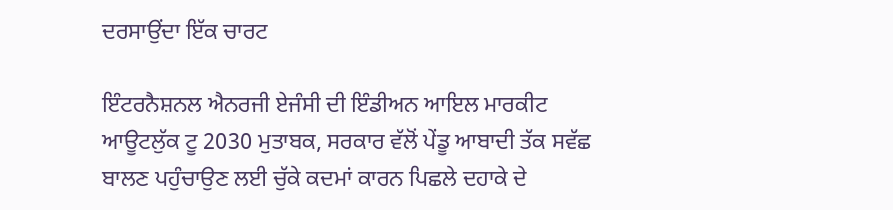ਦਰਸਾਉਂਦਾ ਇੱਕ ਚਾਰਟ

ਇੰਟਰਨੈਸ਼ਨਲ ਐਨਰਜੀ ਏਜੰਸੀ ਦੀ ਇੰਡੀਅਨ ਆਇਲ ਮਾਰਕੀਟ ਆਊਟਲੁੱਕ ਟੂ 2030 ਮੁਤਾਬਕ, ਸਰਕਾਰ ਵੱਲੋਂ ਪੇਂਡੂ ਆਬਾਦੀ ਤੱਕ ਸਵੱਛ ਬਾਲਣ ਪਹੁੰਚਾਉਣ ਲਈ ਚੁੱਕੇ ਕਦਮਾਂ ਕਾਰਨ ਪਿਛਲੇ ਦਹਾਕੇ ਦੇ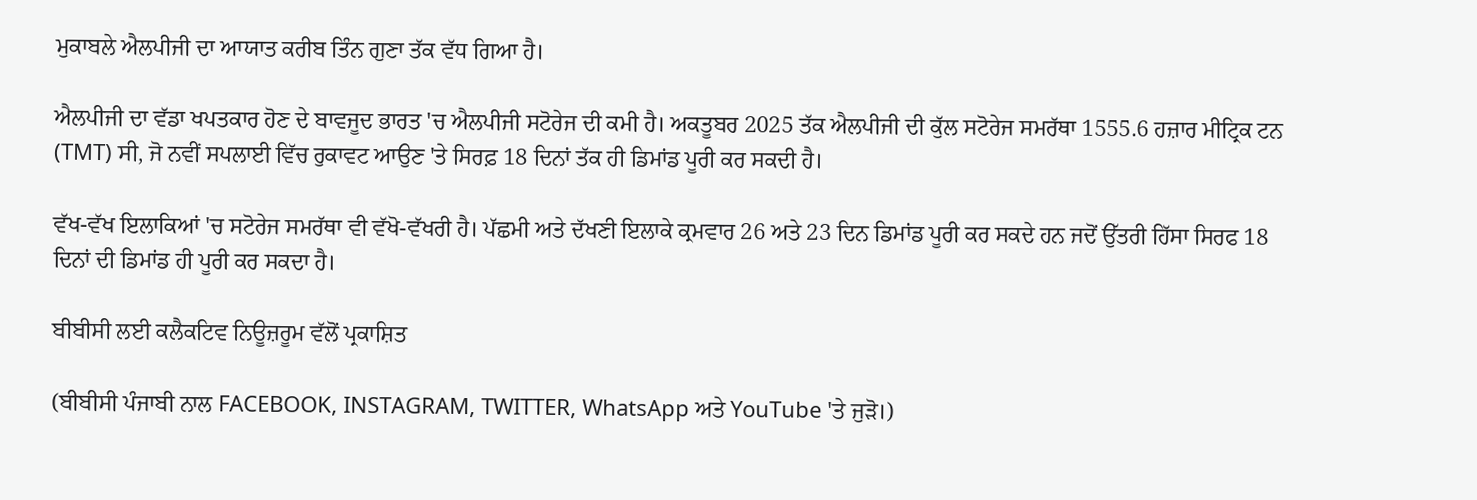ਮੁਕਾਬਲੇ ਐਲਪੀਜੀ ਦਾ ਆਯਾਤ ਕਰੀਬ ਤਿੰਨ ਗੁਣਾ ਤੱਕ ਵੱਧ ਗਿਆ ਹੈ।

ਐਲਪੀਜੀ ਦਾ ਵੱਡਾ ਖਪਤਕਾਰ ਹੋਣ ਦੇ ਬਾਵਜੂਦ ਭਾਰਤ 'ਚ ਐਲਪੀਜੀ ਸਟੋਰੇਜ ਦੀ ਕਮੀ ਹੈ। ਅਕਤੂਬਰ 2025 ਤੱਕ ਐਲਪੀਜੀ ਦੀ ਕੁੱਲ ਸਟੋਰੇਜ ਸਮਰੱਥਾ 1555.6 ਹਜ਼ਾਰ ਮੀਟ੍ਰਿਕ ਟਨ (TMT) ਸੀ, ਜੋ ਨਵੀਂ ਸਪਲਾਈ ਵਿੱਚ ਰੁਕਾਵਟ ਆਉਣ 'ਤੇ ਸਿਰਫ਼ 18 ਦਿਨਾਂ ਤੱਕ ਹੀ ਡਿਮਾਂਡ ਪੂਰੀ ਕਰ ਸਕਦੀ ਹੈ।

ਵੱਖ-ਵੱਖ ਇਲਾਕਿਆਂ 'ਚ ਸਟੋਰੇਜ ਸਮਰੱਥਾ ਵੀ ਵੱਖੋ-ਵੱਖਰੀ ਹੈ। ਪੱਛਮੀ ਅਤੇ ਦੱਖਣੀ ਇਲਾਕੇ ਕ੍ਰਮਵਾਰ 26 ਅਤੇ 23 ਦਿਨ ਡਿਮਾਂਡ ਪੂਰੀ ਕਰ ਸਕਦੇ ਹਨ ਜਦੋਂ ਉੱਤਰੀ ਹਿੱਸਾ ਸਿਰਫ 18 ਦਿਨਾਂ ਦੀ ਡਿਮਾਂਡ ਹੀ ਪੂਰੀ ਕਰ ਸਕਦਾ ਹੈ।

ਬੀਬੀਸੀ ਲਈ ਕਲੈਕਟਿਵ ਨਿਊਜ਼ਰੂਮ ਵੱਲੋਂ ਪ੍ਰਕਾਸ਼ਿਤ

(ਬੀਬੀਸੀ ਪੰਜਾਬੀ ਨਾਲ FACEBOOK, INSTAGRAM, TWITTER, WhatsApp ਅਤੇ YouTube 'ਤੇ ਜੁੜੋ।)